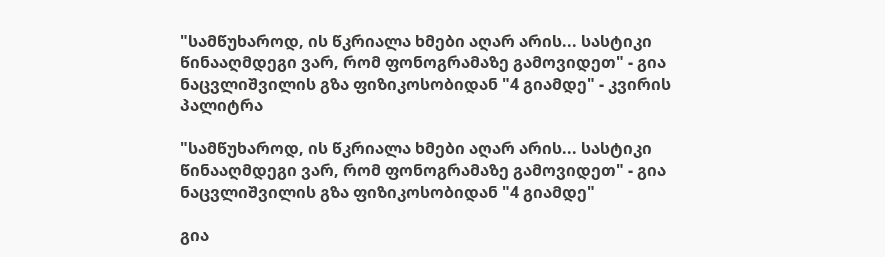"სამწუხაროდ, ის წკრიალა ხმები აღარ არის... სასტიკი წინააღმდეგი ვარ, რომ ფონოგრამაზე გამოვიდეთ" - გია ნაცვლიშვილის გზა ფიზიკოსობიდან "4 გიამდე" - კვირის პალიტრა

"სამწუხაროდ, ის წკრიალა ხმები აღარ არის... სასტიკი წინააღმდეგი ვარ, რომ ფონოგრამაზე გამოვიდეთ" - გია ნაცვლიშვილის გზა ფიზიკოსობიდან "4 გიამდე"

გია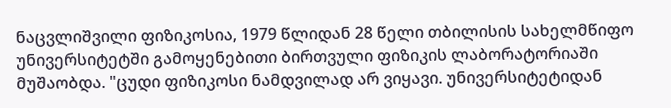ნაცვლიშვილი ფიზიკოსია, 1979 წლიდან 28 წელი თბილისის სახელმწიფო უნივერსიტეტში გამოყენებითი ბირთვული ფიზიკის ლაბორატორიაში მუშაობდა. "ცუდი ფიზიკოსი ნამდვილად არ ვიყავი. უნივერსიტეტიდან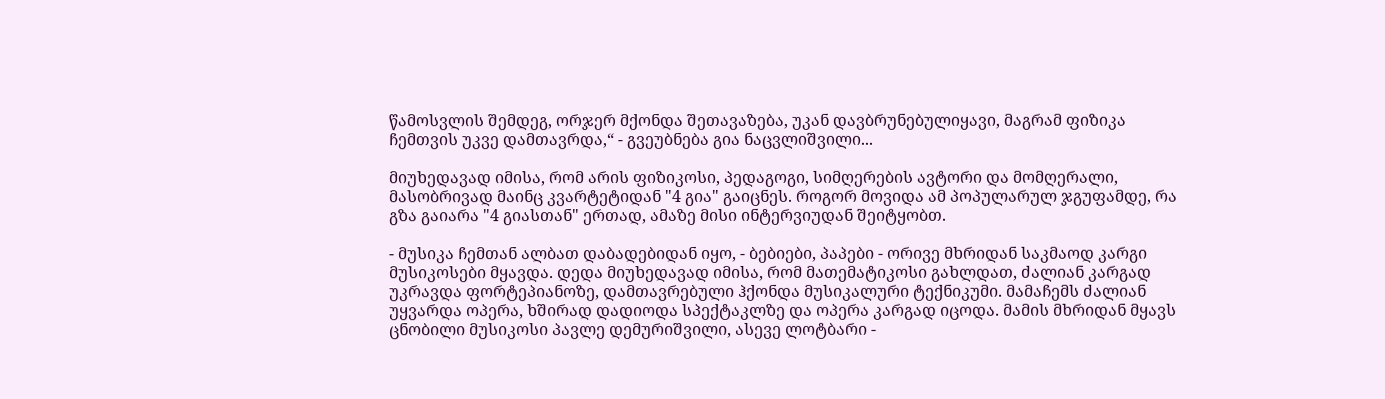წამოსვლის შემდეგ, ორჯერ მქონდა შეთავაზება, უკან დავბრუნებულიყავი, მაგრამ ფიზიკა ჩემთვის უკვე დამთავრდა,“ - გვეუბნება გია ნაცვლიშვილი...

მიუხედავად იმისა, რომ არის ფიზიკოსი, პედაგოგი, სიმღერების ავტორი და მომღერალი, მასობრივად მაინც კვარტეტიდან "4 გია" გაიცნეს. როგორ მოვიდა ამ პოპულარულ ჯგუფამდე, რა გზა გაიარა "4 გიასთან" ერთად, ამაზე მისი ინტერვიუდან შეიტყობთ.

- მუსიკა ჩემთან ალბათ დაბადებიდან იყო, - ბებიები, პაპები - ორივე მხრიდან საკმაოდ კარგი მუსიკოსები მყავდა. დედა მიუხედავად იმისა, რომ მათემატიკოსი გახლდათ, ძალიან კარგად უკრავდა ფორტეპიანოზე, დამთავრებული ჰქონდა მუსიკალური ტექნიკუმი. მამაჩემს ძალიან უყვარდა ოპერა, ხშირად დადიოდა სპექტაკლზე და ოპერა კარგად იცოდა. მამის მხრიდან მყავს ცნობილი მუსიკოსი პავლე დემურიშვილი, ასევე ლოტბარი -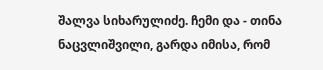შალვა სიხარულიძე. ჩემი და - თინა ნაცვლიშვილი, გარდა იმისა, რომ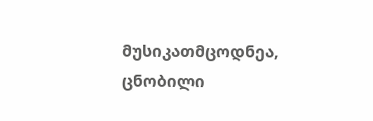მუსიკათმცოდნეა, ცნობილი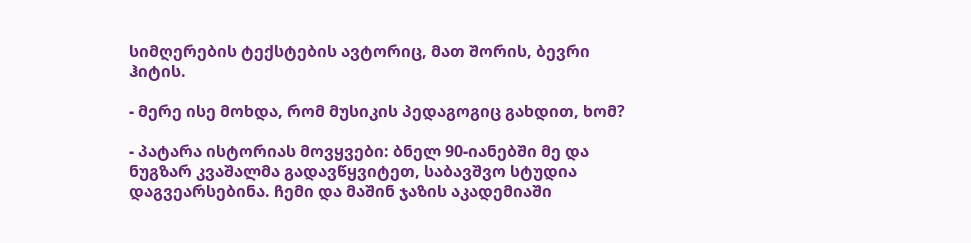სიმღერების ტექსტების ავტორიც, მათ შორის, ბევრი ჰიტის.

- მერე ისე მოხდა, რომ მუსიკის პედაგოგიც გახდით, ხომ?

- პატარა ისტორიას მოვყვები: ბნელ 90-იანებში მე და ნუგზარ კვაშალმა გადავწყვიტეთ, საბავშვო სტუდია დაგვეარსებინა. ჩემი და მაშინ ჯაზის აკადემიაში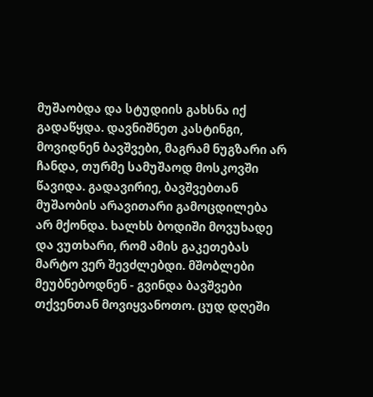მუშაობდა და სტუდიის გახსნა იქ გადაწყდა. დავნიშნეთ კასტინგი, მოვიდნენ ბავშვები, მაგრამ ნუგზარი არ ჩანდა, თურმე სამუშაოდ მოსკოვში წავიდა. გადავირიე, ბავშვებთან მუშაობის არავითარი გამოცდილება არ მქონდა. ხალხს ბოდიში მოვუხადე და ვუთხარი, რომ ამის გაკეთებას მარტო ვერ შევძლებდი. მშობლები მეუბნებოდნენ - გვინდა ბავშვები თქვენთან მოვიყვანოთო. ცუდ დღეში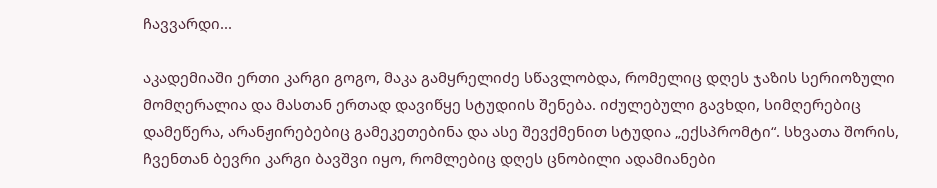ჩავვარდი...

აკადემიაში ერთი კარგი გოგო, მაკა გამყრელიძე სწავლობდა, რომელიც დღეს ჯაზის სერიოზული მომღერალია და მასთან ერთად დავიწყე სტუდიის შენება. იძულებული გავხდი, სიმღერებიც დამეწერა, არანჟირებებიც გამეკეთებინა და ასე შევქმენით სტუდია „ექსპრომტი“. სხვათა შორის, ჩვენთან ბევრი კარგი ბავშვი იყო, რომლებიც დღეს ცნობილი ადამიანები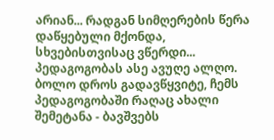არიან... რადგან სიმღერების წერა დაწყებული მქონდა, სხვებისთვისაც ვწერდი... პედაგოგობას ასე ავუღე ალღო. ბოლო დროს გადავწყვიტე, ჩემს პედაგოგობაში რაღაც ახალი შემეტანა - ბავშვებს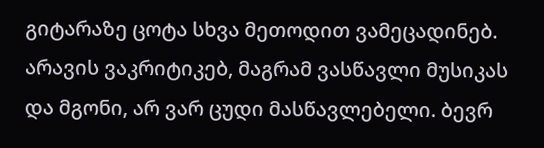გიტარაზე ცოტა სხვა მეთოდით ვამეცადინებ. არავის ვაკრიტიკებ, მაგრამ ვასწავლი მუსიკას და მგონი, არ ვარ ცუდი მასწავლებელი. ბევრ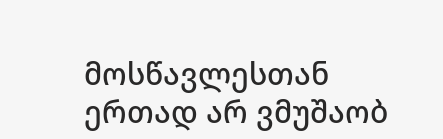მოსწავლესთან ერთად არ ვმუშაობ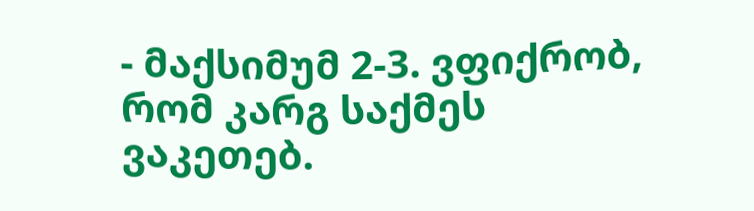- მაქსიმუმ 2-3. ვფიქრობ, რომ კარგ საქმეს ვაკეთებ.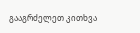გააგრძელეთ კითხვა